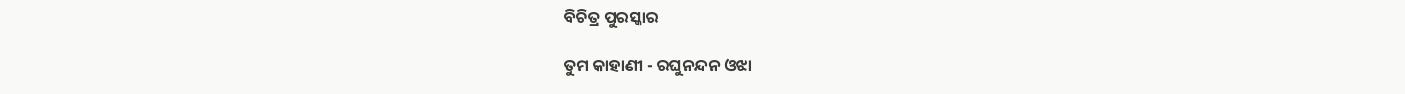ବିଚିତ୍ର ପୁରସ୍କାର

ତୁମ କାହାଣୀ - ରଘୁନନ୍ଦନ ଓଝା‌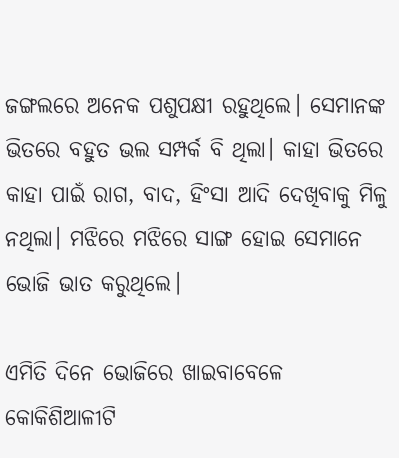ଜଙ୍ଗଲରେ ଅନେକ ପଶୁପକ୍ଷୀ ରହୁଥିଲେ। ସେମାନଙ୍କ ଭିତରେ ବହୁତ ଭଲ ସମ୍ପର୍କ ବି ଥିଲା। କାହା ଭିତରେ କାହା ପାଇଁ ରାଗ, ବାଦ, ହିଂସା ଆଦି ଦେଖିବାକୁ ମିଳୁ ନଥିଲା। ମଝିରେ ମଝିରେ ସାଙ୍ଗ ହୋଇ ସେମାନେ ଭୋଜି ଭାତ କରୁଥିଲେ।

ଏମିତି ଦିନେ ଭୋଜିରେ ଖାଇବାବେଳେ କୋକିଶିଆଳୀଟି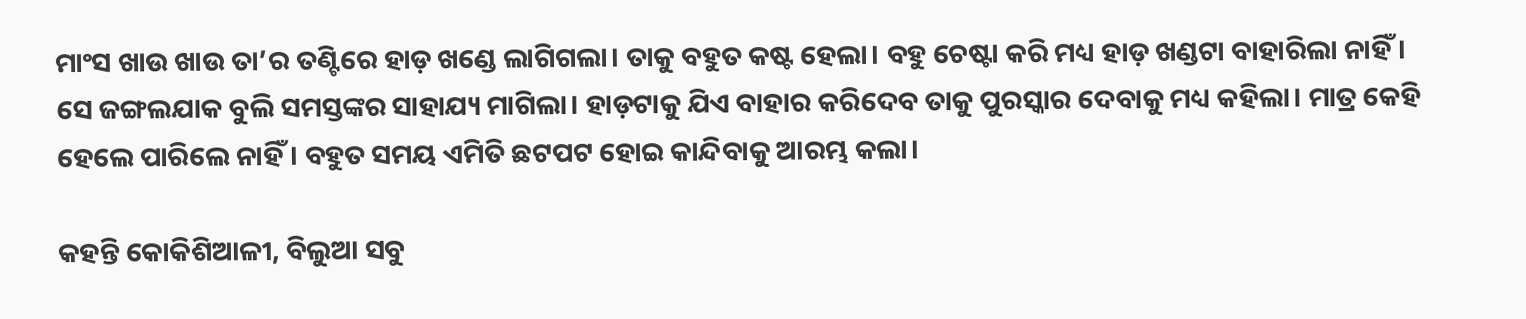ମାଂସ ଖାଉ ଖାଉ ତା’ର ତଣ୍ଟିରେ ହାଡ଼ ଖଣ୍ଡେ ଲାଗିଗଲା। ତାକୁ ବହୁତ କଷ୍ଟ ହେଲା। ବହୁ ଚେଷ୍ଟା କରି ମଧ୍ୟ ହାଡ଼ ଖଣ୍ଡଟା ବାହାରିଲା ନାହିଁ। ସେ ଜଙ୍ଗଲଯାକ ବୁଲି ସମସ୍ତଙ୍କର ସାହାଯ୍ୟ ମାଗିଲା। ହାଡ଼ଟା‌କୁ ଯିଏ ବାହାର କରିଦେବ ତାକୁ ପୁରସ୍କାର ଦେବାକୁ ମଧ୍ୟ କହିଲା। ମାତ୍ର କେହି ହେଲେ ପାରିଲେ ନାହିଁ। ବହୁତ ସମୟ ଏମିତି ଛଟପଟ ହୋଇ କାନ୍ଦିବାକୁ ଆରମ୍ଭ କଲା।

କହନ୍ତି କୋକିଶିଆଳୀ, ବିଲୁଆ ସବୁ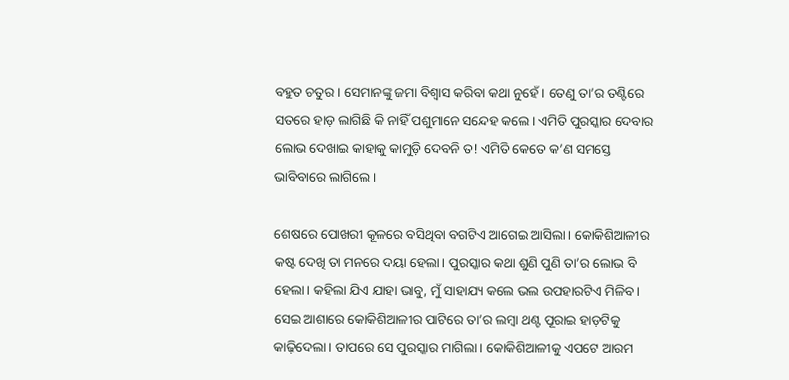ବହୁତ ଚତୁର। ସେମାନଙ୍କୁ ଜମା ବିଶ୍ବାସ କରିବା କଥା ନୁହେଁ। ତେଣୁ ତା’ର ତଣ୍ଟିରେ ସତରେ ହାଡ଼ ଲାଗିଛି କି ନାହିଁ ପଶୁମାନେ ସନ୍ଦେହ କଲେ। ଏମିତି ପୁରସ୍କାର ଦେବାର ଲୋଭ ଦେଖାଇ କାହାକୁ କାମୁଡ଼ି ଦେବନି ତ! ଏମିତି କେତେ କ’ଣ ସମସ୍ତେ ଭାବିବାରେ ଲାଗିଲେ।

ଶେଷରେ ପୋଖରୀ କୂଳରେ ବସିଥିବା ବଗଟିଏ ଆଗେଇ ଆସିଲା। କୋକିଶିଆଳୀର କଷ୍ଟ ଦେଖି ତା‌ ମନରେ ଦୟା ହେଲା। ପୁରସ୍କାର କଥା ଶୁଣି ପୁଣି ତା’ର ଲୋଭ ବି ହେଲା। କହିଲା ଯିଏ ଯାହା ଭାବୁ, ମୁଁ ସାହାଯ୍ୟ କଲେ ଭଲ ଉପହାରଟିଏ ମିଳିବ। ସେଇ ଆଶାରେ କୋକିଶିଆଳୀର ପାଟିରେ ତା’ର ଲମ୍ବା ଥଣ୍ଟ ପୂରାଇ ହାଡ଼ଟିକୁ କାଢ଼ିଦେଲା। ତାପରେ ସେ ପୁରସ୍କାର ମାଗିଲା। କୋକିଶିଆଳୀକୁ ଏପଟେ ଆରମ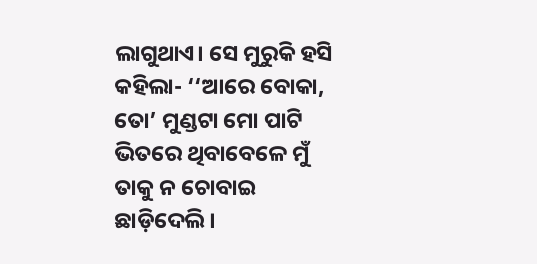ଲାଗୁଥାଏ। ସେ ମୁରୁକି ହସି କହିଲା- ‘‘ଆରେ ବୋକା, ତୋ’ ମୁଣ୍ଡଟା ମୋ ପାଟି ଭିତରେ ଥିବାବେଳେ ମୁଁ ତାକୁ ନ ଚୋବାଇ ଛାଡ଼ିଦେଲି।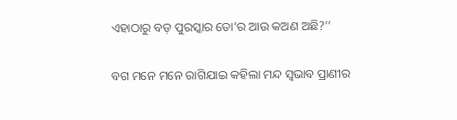ଏହାଠାରୁ ବଡ଼ ପୁରସ୍କାର ତୋ’ର ଆଉ କଅଣ ଅଛି?’’

ବଗ ମନେ ମନେ ରାଗିଯାଇ କହିଲା ମନ୍ଦ ସ୍ବଭାବ ପ୍ରାଣୀର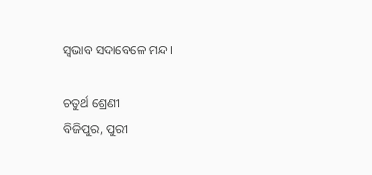ସ୍ବଭାବ ସଦାବେଳେ ମନ୍ଦ।

ଚତୁର୍ଥ ଶ୍ରେଣୀ
ବିଜିପୁର, ପୁରୀ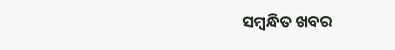ସମ୍ବନ୍ଧିତ ଖବର